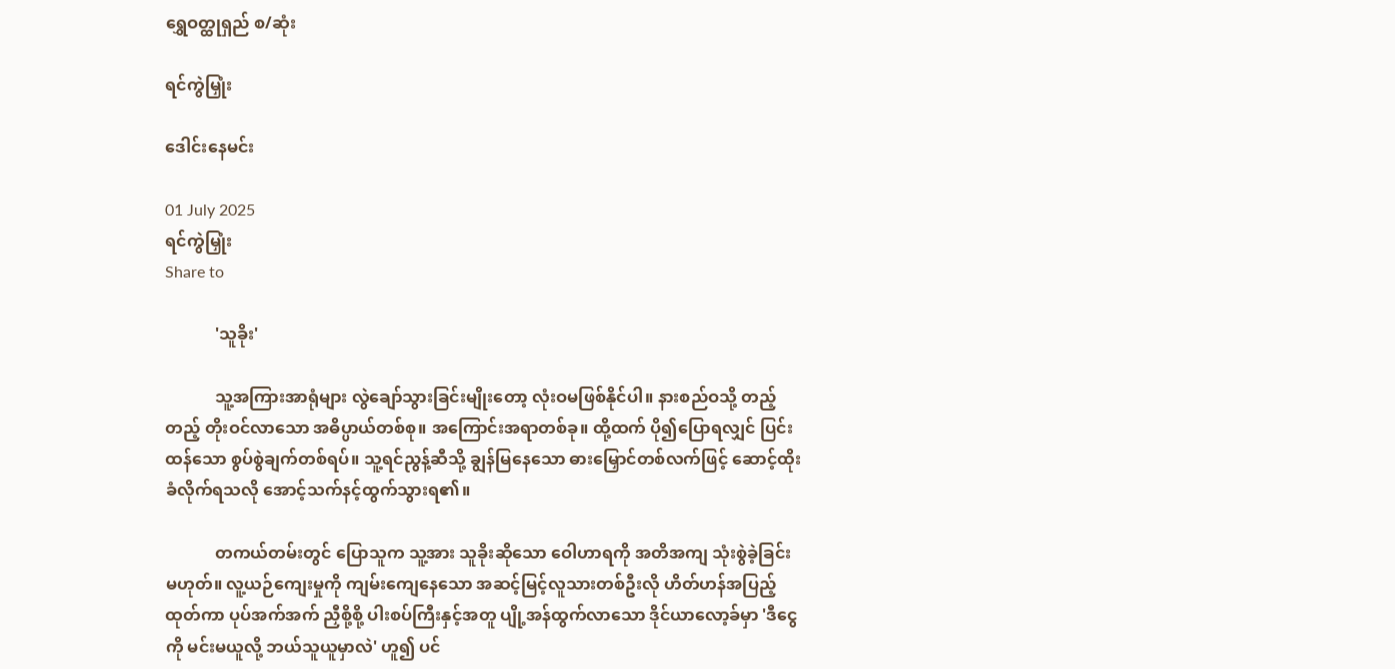ရွှေဝတ္ထုရှည် စ/ဆုံး

ရင်ကွဲမြှုံး

ဒေါင်းနေမင်း

01 July 2025
ရင်ကွဲမြှုံး
Share to

            'သူခိုး'

            သူ့အကြားအာရုံများ လွဲချော်သွားခြင်းမျိုးတော့ လုံးဝမဖြစ်နိုင်ပါ။ နားစည်ဝသို့ တည့်တည့် တိုးဝင်လာသော အဓိပ္ပာယ်တစ်စု။ အကြောင်းအရာတစ်ခု။ ထို့ထက် ပို၍ပြောရလျှင် ပြင်းထန်သော စွပ်စွဲချက်တစ်ရပ်။ သူ့ရင်ညွန့်ဆီသို့ ချွန်မြနေသော ဓားမြှောင်တစ်လက်ဖြင့် ဆောင့်ထိုး ခံလိုက်ရသလို အောင့်သက်နင့်ထွက်သွားရ၏။

            တကယ်တမ်းတွင် ပြောသူက သူ့အား သူခိုးဆိုသော ဝေါဟာရကို အတိအကျ သုံးစွဲခဲ့ခြင်း မဟုတ်။ လူ့ယဉ်ကျေးမှုကို ကျမ်းကျေနေသော အဆင့်မြင့်လူသားတစ်ဦးလို ဟိတ်ဟန်အပြည့် ထုတ်ကာ ပုပ်အက်အက် ညှီစို့စို့ ပါးစပ်ကြီးနှင့်အတူ ပျို့အန်ထွက်လာသော ဒိုင်ယာလော့ခ်မှာ 'ဒီငွေကို မင်းမယူလို့ ဘယ်သူယူမှာလဲ' ဟူ၍ ပင်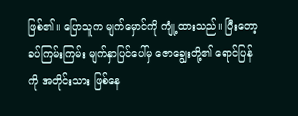ဖြစ်၏။ ပြောသူက မျက်မှောင်ကို ကျုံ့ထားသည်။ ပြီးတော့ ခပ်ကြမ်းကြမ်း မျက်နှာပြင်ပေါ်မှ ဇောချွေးတို့၏ ရောင်ပြန်ကို အတိုင်းသား ဖြစ်နေ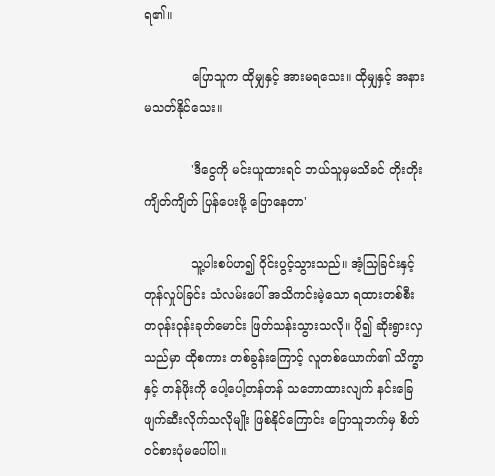ရ၏။

            ပြောသူက ထိုမျှနှင့် အားမရသေး။ ထိုမျှနှင့် အနားမသတ်နိုင်သေး။

            'ဒီငွေကို မင်းယူထားရင် ဘယ်သူမှမသိခင် တိုးတိုးကျိတ်ကျိတ် ပြန်ပေးဖို့ ပြောနေတာ'

            သူ့ပါးစပ်ဟ၍ ဝိုင်းပွင့်သွားသည်။ အံ့သြခြင်းနှင့် တုန်လှုပ်ခြင်း သံလမ်းပေါ် အသိကင်းမဲ့သော ရထားတစ်စီး တဝုန်းဝုန်းခုတ်မောင်း ဖြတ်သန်းသွားသလို။ ပို၍ ဆိုးရွားလှသည်မှာ ထိုစကား တစ်ခွန်းကြောင့် လူတစ်ယောက်၏ သိက္ခာနှင့် တန်ဖိုးကို ပေါ့ပေါ့တန်တန် သဘောထားလျက် နင်းခြေဖျက်ဆီးလိုက်သလိုမျိုး ဖြစ်နိုင်ကြောင်း ပြောသူဘက်မှ စိတ်ဝင်စားပုံမပေါ်ပါ။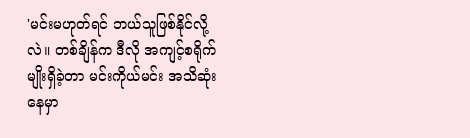'မင်းမဟုတ်ရင် ဘယ်သူဖြစ်နိုင်လို့လဲ။ တစ်ချိန်က ဒီလို အကျင့်စရိုက်မျိုးရှိခဲ့တာ မင်းကိုယ်မင်း အသိဆုံးနေမှာ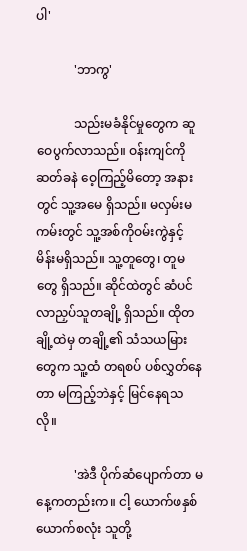ပါ'

            'ဘာကွ'

            သည်းမခံနိုင်မှုတွေက ဆူဝေပွက်လာသည်။ ဝန်းကျင်ကို ဆတ်ခနဲ ဝေ့ကြည့်မိတော့ အနားတွင် သူ့အမေ ရှိသည်။ မလှမ်းမကမ်းတွင် သူ့အစ်ကိုဝမ်းကွဲနှင့် မိန်းမရှိသည်။ သူ့တူတွေ၊ တူမတွေ ရှိသည်။ ဆိုင်ထဲတွင် ဆံပင်လာညှပ်သူတချို့ ရှိသည်။ ထိုတချို့ထဲမှ တချို့၏ သံသယမြားတွေက သူ့ထံ တရစပ် ပစ်လွှတ်နေတာ မကြည့်ဘဲနှင့် မြင်နေရသလို။

            'အဲဒီ ပိုက်ဆံပျောက်တာ မနေ့ကတည်းက။ ငါ့ ယောက်ဖနှစ်ယောက်စလုံး သူတို့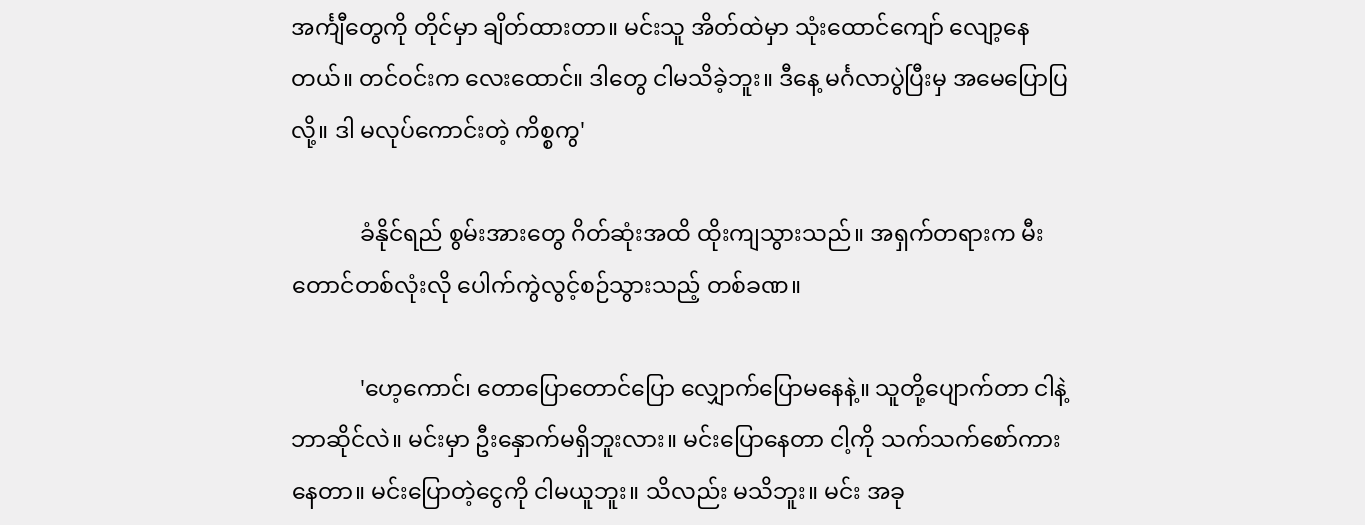အင်္ကျီတွေကို တိုင်မှာ ချိတ်ထားတာ။ မင်းသူ အိတ်ထဲမှာ သုံးထောင်ကျော် လျော့နေတယ်။ တင်ဝင်းက လေးထောင်။ ဒါတွေ ငါမသိခဲ့ဘူး။ ဒီနေ့ မင်္ဂလာပွဲပြီးမှ အမေပြောပြလို့။ ဒါ မလုပ်ကောင်းတဲ့ ကိစ္စကွ'

            ခံနိုင်ရည် စွမ်းအားတွေ ဂိတ်ဆုံးအထိ ထိုးကျသွားသည်။ အရှက်တရားက မီးတောင်တစ်လုံးလို ပေါက်ကွဲလွင့်စဉ်သွားသည့် တစ်ခဏ။

            'ဟေ့ကောင်၊ တောပြောတောင်ပြော လျှောက်ပြောမနေနဲ့။ သူတို့ပျောက်တာ ငါနဲ့ဘာဆိုင်လဲ။ မင်းမှာ ဦးနှောက်မရှိဘူးလား။ မင်းပြောနေတာ ငါ့ကို သက်သက်စော်ကားနေတာ။ မင်းပြောတဲ့ငွေကို ငါမယူဘူး။ သိလည်း မသိဘူး။ မင်း အခု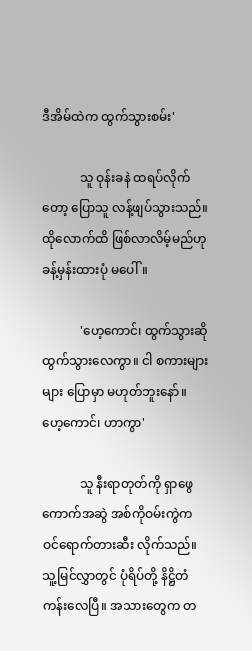ဒီအိမ်ထဲက ထွက်သွားစမ်း'

            သူ ဝုန်းခနဲ ထရပ်လိုက်တော့ ပြောသူ လန့်ဖျပ်သွားသည်။ ထိုလောက်ထိ ဖြစ်လာလိမ့်မည်ဟု ခန့်မှန်းထားပုံ မပေါ်။

            'ဟေ့ကောင်၊ ထွက်သွားဆို ထွက်သွားလေကွာ။ ငါ စကားများများ ပြောမှာ မဟုတ်ဘူးနော်။ ဟေ့ကောင်၊ ဟာကွာ'

            သူ နီးရာတုတ်ကို ရှာဖွေ ကောက်အဆွဲ အစ်ကိုဝမ်းကွဲက ဝင်ရောက်တားဆီး လိုက်သည်။ သူ့မြင်လွှာတွင် ပုံရိပ်တို့ နိဋ္ဌိတံ ကန်းလေပြီ။ အသားတွေက တ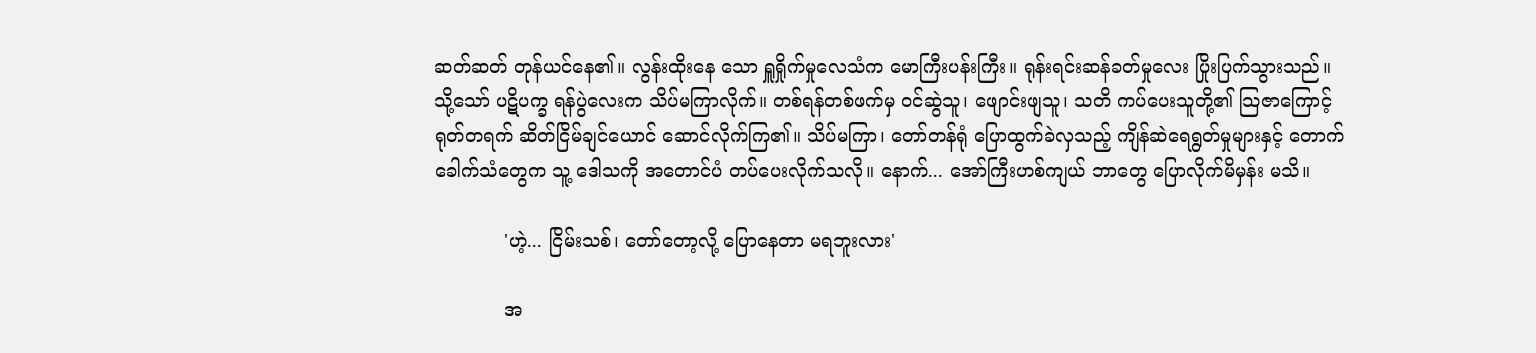ဆတ်ဆတ် တုန်ယင်နေ၏။ လွန်းထိုးနေ သော ရှူရှိုက်မှုလေသံက မောကြီးပန်းကြီး။ ရုန်းရင်းဆန်ခတ်မှုလေး ပြိုးပြက်သွားသည်။ သို့သော် ပဋိပက္ခ ရန်ပွဲလေးက သိပ်မကြာလိုက်။ တစ်ရန်တစ်ဖက်မှ ဝင်ဆွဲသူ၊ ဖျောင်းဖျသူ၊ သတိ ကပ်ပေးသူတို့၏ သြဇာကြောင့် ရုတ်တရက် ဆိတ်ငြိမ်ချင်ယောင် ဆောင်လိုက်ကြ၏။ သိပ်မကြာ၊ တော်တန်ရုံ ပြောထွက်ခဲလှသည့် ကျိန်ဆဲရေရွတ်မှုများနှင့် တောက်ခေါက်သံတွေက သူ့ ဒေါသကို အတောင်ပံ တပ်ပေးလိုက်သလို။ နောက်... အော်ကြီးဟစ်ကျယ် ဘာတွေ ပြောလိုက်မိမှန်း မသိ။

            'ဟဲ့... ငြိမ်းသစ်၊ တော်တော့လို့ ပြောနေတာ မရဘူးလား'

            အ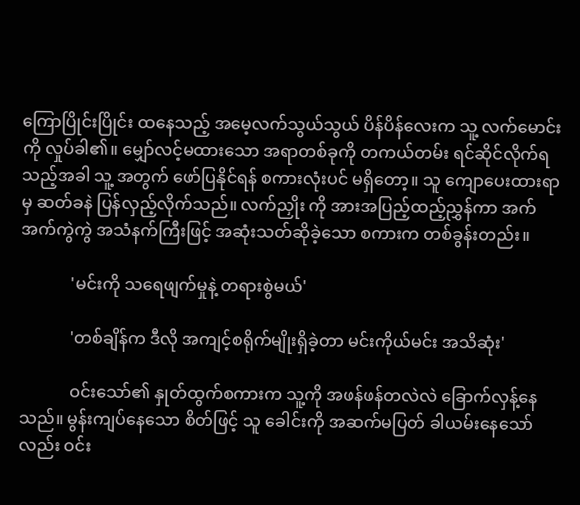ကြောပြိုင်းပြိုင်း ထနေသည့် အမေ့လက်သွယ်သွယ် ပိန်ပိန်လေးက သူ့ လက်မောင်းကို လှုပ်ခါ၏။ မျှော်လင့်မထားသော အရာတစ်ခုကို တကယ်တမ်း ရင်ဆိုင်လိုက်ရသည့်အခါ သူ့ အတွက် ဖော်ပြနိုင်ရန် စကားလုံးပင် မရှိတော့။ သူ ကျောပေးထားရာမှ ဆတ်ခနဲ ပြန်လှည့်လိုက်သည်။ လက်ညှိုး ကို အားအပြည့်ထည့်ညွှန်ကာ အက်အက်ကွဲကွဲ အသံနက်ကြီးဖြင့် အဆုံးသတ်ဆိုခဲ့သော စကားက တစ်ခွန်းတည်း။

            'မင်းကို သရေဖျက်မှုနဲ့ တရားစွဲမယ်'

            'တစ်ချိန်က ဒီလို အကျင့်စရိုက်မျိုးရှိခဲ့တာ မင်းကိုယ်မင်း အသိဆုံး'

            ဝင်းသော်၏ နှုတ်ထွက်စကားက သူ့ကို အဖန်ဖန်တလဲလဲ ခြောက်လှန့်နေသည်။ မွန်းကျပ်နေသော စိတ်ဖြင့် သူ ခေါင်းကို အဆက်မပြတ် ခါယမ်းနေသော်လည်း ဝင်း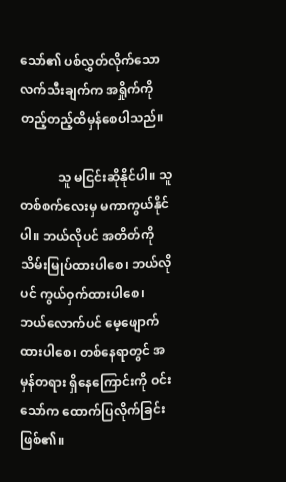သော်၏ ပစ်လွှတ်လိုက်သော လက်သီးချက်က အရှိုက်ကို တည့်တည့်ထိမှန်စေပါသည်။

            သူ မငြင်းဆိုနိုင်ပါ။ သူ တစ်စက်လေးမှ မကာကွယ်နိုင်ပါ။ ဘယ်လိုပင် အတိတ်ကို သိမ်းမြုပ်ထားပါစေ၊ ဘယ်လိုပင် ကွယ်ဝှက်ထားပါစေ၊ ဘယ်လောက်ပင် မေ့ဖျောက်ထားပါစေ၊ တစ်နေရာတွင် အမှန်တရား ရှိနေကြောင်းကို ဝင်းသော်က ထောက်ပြလိုက်ခြင်း ဖြစ်၏။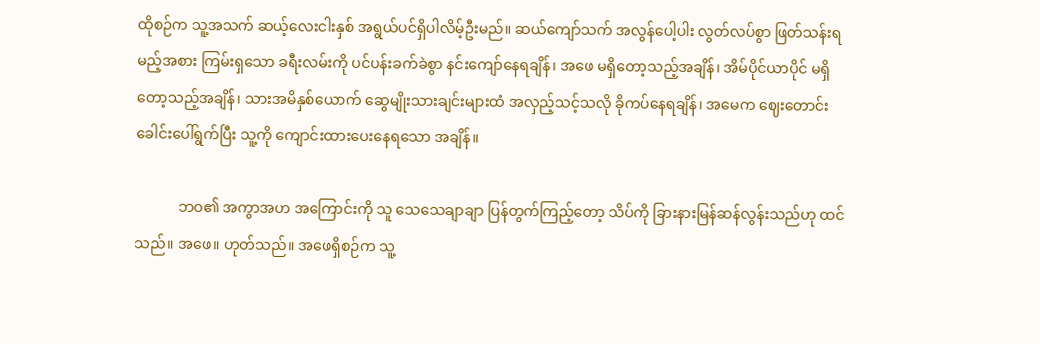ထိုစဉ်က သူ့အသက် ဆယ့်လေးငါးနှစ် အရွယ်ပင်ရှိပါလိမ့်ဦးမည်။ ဆယ်ကျော်သက် အလွန်ပေါ့ပါး လွတ်လပ်စွာ ဖြတ်သန်းရမည့်အစား ကြမ်းရှသော ခရီးလမ်းကို ပင်ပန်းခက်ခဲစွာ နင်းကျော်နေရချိန်၊ အဖေ မရှိတော့သည့်အချိန်၊ အိမ်ပိုင်ယာပိုင် မရှိတော့သည့်အချိန်၊ သားအမိနှစ်ယောက် ဆွေမျိုးသားချင်းများထံ အလှည့်သင့်သလို ခိုကပ်နေရချိန်၊ အမေက ဈေးတောင်း ခေါင်းပေါ်ရွက်ပြီး သူ့ကို ကျောင်းထားပေးနေရသော အချိန်။

            ဘဝ၏ အကွာအဟ အကြောင်းကို သူ သေသေချာချာ ပြန်တွက်ကြည့်တော့ သိပ်ကို ခြားနားမြန်ဆန်လွန်းသည်ဟု ထင်သည်။ အဖေ။ ဟုတ်သည်။ အဖေရှိစဉ်က သူ့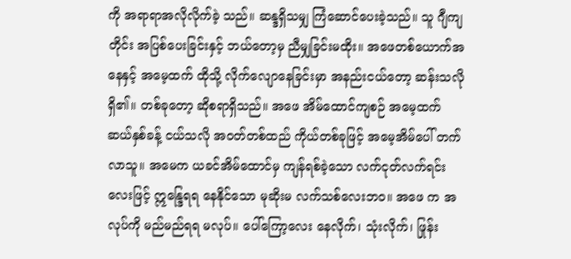ကို အရာရာအလိုလိုက်ခဲ့ သည်။ ဆန္ဒရှိသမျှ ကြံဆောင်ပေးခဲ့သည်။ သူ ဂျီကျတိုင်း အပြစ်ပေးခြင်းနှင့် ဘယ်တော့မှ ညီမျှခြင်းမထိုး။ အဖေတစ်ယောက်အနေနှင့် အမေ့ထက် ထိုသို့ လိုက်လျောနေခြင်းမှာ အနည်းငယ်တော့ ဆန်းသလိုရှိ၏။ တစ်ခုတော့ ဆိုစရာရှိသည်။ အဖေ အိမ်ထောင်ကျစဉ် အမေ့ထက် ဆယ်နှစ်ခန့် ငယ်သလို အဝတ်တစ်ထည် ကိုယ်တစ်ခုဖြင့် အမေ့အိမ်ပေါ် တက်လာသူ။ အမေက ယခင်အိမ်ထောင်မှ ကျန်ရစ်ခဲ့သော လက်ငုတ်လက်ရင်းလေးဖြင့် ဣန္ဒြေရရ နေနိုင်သော မုဆိုးမ လက်သစ်လေးဘဝ။ အဖေ က အလုပ်ကို မည်မည်ရရ မလုပ်။ ပေါ်ကြော့လေး နေလိုက်၊ သုံးလိုက်၊ ဖြုန်း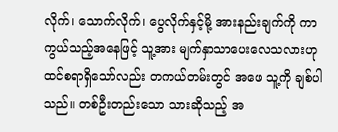လိုက်၊ သောက်လိုက်၊ ပွေလိုက်နှင့်မို့ အားနည်းချက်ကို ကာကွယ်သည့်အနေဖြင့် သူ့အား မျက်နှာသာပေးလေသလားဟု ထင်စရာရှိသော်လည်း တကယ်တမ်းတွင် အဖေ သူ့ကို ချစ်ပါသည်။ တစ်ဦးတည်းသော သားဆိုသည့် အ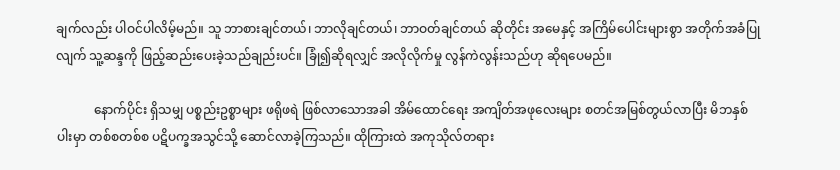ချက်လည်း ပါဝင်ပါလိမ့်မည်။ သူ ဘာစားချင်တယ်၊ ဘာလိုချင်တယ်၊ ဘာဝတ်ချင်တယ် ဆိုတိုင်း အမေနှင့် အကြိမ်ပေါင်းများစွာ အတိုက်အခံပြုလျက် သူ့ဆန္ဒကို ဖြည့်ဆည်းပေးခဲ့သည်ချည်းပင်။ ခြုံ၍ဆိုရလျှင် အလိုလိုက်မှု လွန်ကဲလွန်းသည်ဟု ဆိုရပေမည်။

            နောက်ပိုင်း ရှိသမျှ ပစ္စည်းဥစ္စာများ ဖရိုဖရဲ ဖြစ်လာသောအခါ အိမ်ထောင်ရေး အကျိတ်အဖုလေးများ စတင်အမြစ်တွယ်လာပြီး မိဘနှစ်ပါးမှာ တစ်စတစ်စ ပဋိပက္ခအသွင်သို့ ဆောင်လာခဲ့ကြသည်။ ထိုကြားထဲ အကုသိုလ်တရား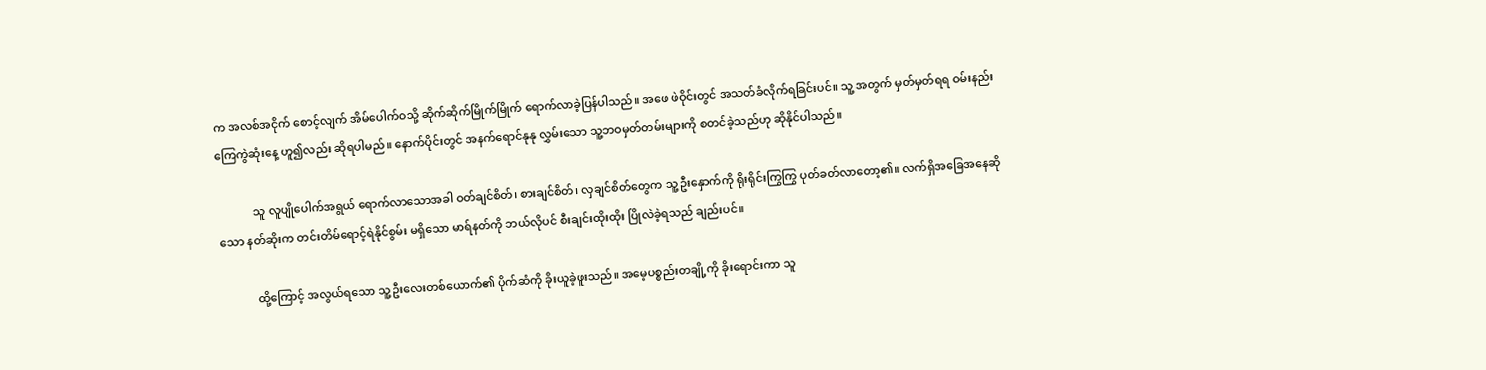က အလစ်အငိုက် စောင့်လျက် အိမ်ပေါက်ဝသို့ ဆိုက်ဆိုက်မြိုက်မြိုက် ရောက်လာခဲ့ပြန်ပါသည်။ အဖေ ဖဲဝိုင်းတွင် အသတ်ခံလိုက်ရခြင်းပင်။ သူ့ အတွက် မှတ်မှတ်ရရ ဝမ်းနည်းကြေကွဲဆုံးနေ့ ဟူ၍လည်း ဆိုရပါမည်။ နောက်ပိုင်းတွင် အနက်ရောင်နုနု လွှမ်းသော သူ့ဘဝမှတ်တမ်းများကို စတင်ခဲ့သည်ဟု ဆိုနိုင်ပါသည်။

            သူ လူပျိုပေါက်အရွယ် ရောက်လာသောအခါ ဝတ်ချင်စိတ်၊ စားချင်စိတ်၊ လှချင်စိတ်တွေက သူ့ဦးနှောက်ကို ရိုးရိုင်းကြွကြွ ပုတ်ခတ်လာတော့၏။ လက်ရှိအခြေအနေဆိုသော နတ်ဆိုးက တင်းတိမ်ရောင့်ရဲနိုင်စွမ်း မရှိသော မာရ်နတ်ကို ဘယ်လိုပင် စီးချင်းထိုးထိုး ပြိုလဲခဲ့ရသည် ချည်းပင်။

            ထို့ကြောင့် အလွယ်ရသော သူ့ဦးလေးတစ်ယောက်၏ ပိုက်ဆံကို ခိုးယူခဲ့ဖူးသည်။ အမေ့ပစ္စည်းတချို့ကို ခိုးရောင်းကာ သူ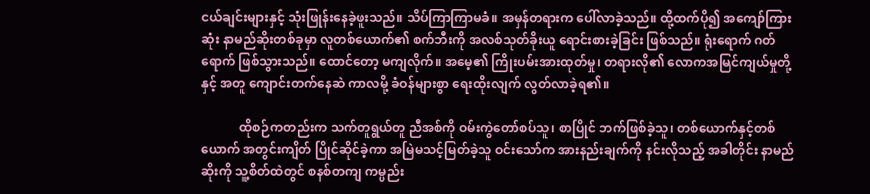ငယ်ချင်းများနှင့် သုံးဖြုန်းနေခဲ့ဖူးသည်။ သိပ်ကြာကြာမခံ။ အမှန်တရားက ပေါ်လာခဲ့သည်။ ထို့ထက်ပို၍ အကျော်ကြားဆုံး နာမည်ဆိုးတစ်ခုမှာ လူတစ်ယောက်၏ စက်ဘီးကို အလစ်သုတ်ခိုးယူ ရောင်းစားခဲ့ခြင်း ဖြစ်သည်။ ရုံးရောက် ဂတ်ရောက် ဖြစ်သွားသည်။ ထောင်တော့ မကျလိုက်။ အမေ့၏ ကြိုးပမ်းအားထုတ်မှု၊ တရားလို၏ လောကအမြင်ကျယ်မှုတို့နှင့် အတူ ကျောင်းတက်နေဆဲ ကာလမို့ ခံဝန်များစွာ ရေးထိုးလျက် လွတ်လာခဲ့ရ၏။

            ထိုစဉ်ကတည်းက သက်တူရွယ်တူ ညီအစ်ကို ဝမ်းကွဲတော်စပ်သူ၊ စာပြိုင် ဘက်ဖြစ်ခဲ့သူ၊ တစ်ယောက်နှင့်တစ်ယောက် အတွင်းကျိတ် ပြိုင်ဆိုင်ခဲ့ကာ အမြဲမသင့်မြတ်ခဲ့သူ ဝင်းသော်က အားနည်းချက်ကို နင်းလိုသည့် အခါတိုင်း နာမည်ဆိုးကို သူ့စိတ်ထဲတွင် စနစ်တကျ ကမ္ပည်း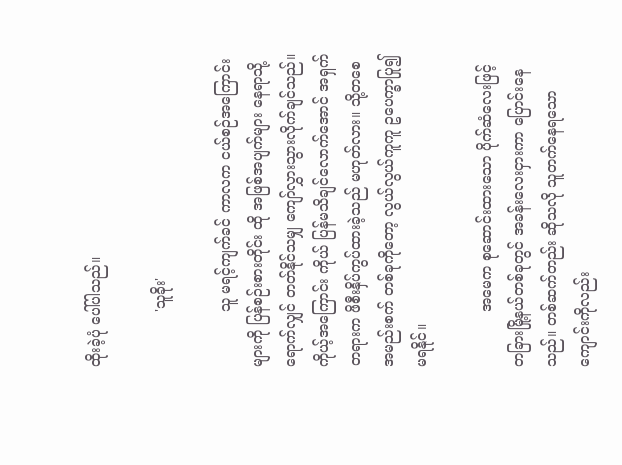ထိုးခဲ့ပုံ ပေါ်ပါသည်။

            'သူခိုး'

            သူ မရင့်ကျက်ခင် ကာလက ငယ်စဉ်အကြောင်းများကို ပြန်စဉ်းစားတိုင်း ထို အဖြစ်အပျက်များ နေရာသို့ ရောက်လျှင် တတ်နိုင်သမျှ ကျော်လွှားသွားလိုက်ချင်သည်။ ကိုယ့်အကြောင်း ကိုယ် ပြန်မသိချင်လောက်အောင် အရှက်တရားက ဖိစီးနှိပ်ကွပ်ထားခဲ့သည် မဟုတ်လား။ သို့တစေ အမည်းစက် တစ်ခုကိုတော့ လွယ်လွယ်ကူကူ ဥပေက္ခာပြု၍ မရနိုင်။

            အမေက စုဆောင်းထားသော ပိုက်ဆံလေးဖြင့် တခြားမြို့နယ်တစ်ခုတွင် အခန်းလေးငှားကာ ပြောင်းနေသည်။ တစ်ဆက်တည်း ဆိုသလို သူတက်နေရသော ကျောင်းကိုလည်း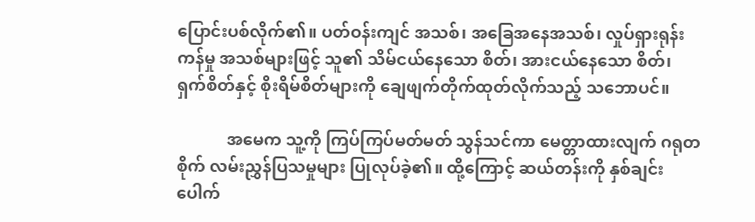ပြောင်းပစ်လိုက်၏။ ပတ်ဝန်းကျင် အသစ်၊ အခြေအနေအသစ်၊ လှုပ်ရှားရုန်းကန်မှု အသစ်များဖြင့် သူ၏ သိမ်ငယ်နေသော စိတ်၊ အားငယ်နေသော စိတ်၊ ရှက်စိတ်နှင့် စိုးရိမ်စိတ်များကို ချေဖျက်တိုက်ထုတ်လိုက်သည့် သဘောပင်။

            အမေက သူ့ကို ကြပ်ကြပ်မတ်မတ် သွန်သင်ကာ မေတ္တာထားလျက် ဂရုတစိုက် လမ်းညွှန်ပြသမှုများ ပြုလုပ်ခဲ့၏။ ထို့ကြောင့် ဆယ်တန်းကို နှစ်ချင်းပေါက်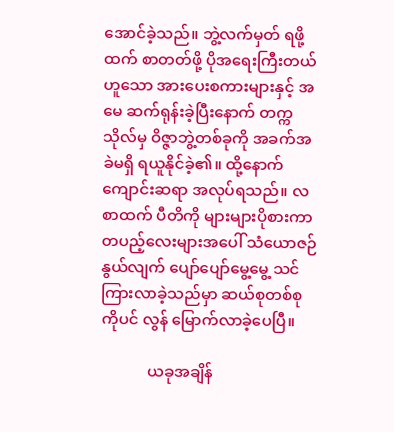အောင်ခဲ့သည်။ ဘွဲ့လက်မှတ် ရဖို့ထက် စာတတ်ဖို့ ပိုအရေးကြီးတယ်ဟူသော အားပေးစကားများနှင့် အမေ ဆက်ရုန်းခဲ့ပြီးနောက် တက္ကသိုလ်မှ ဝိဇ္ဇာဘွဲ့တစ်ခုကို အခက်အခဲမရှိ ရယူနိုင်ခဲ့၏။ ထို့နောက် ကျောင်းဆရာ အလုပ်ရသည်။ လစာထက် ပီတိကို များများပိုစားကာ တပည့်လေးများအပေါ် သံယောဇဉ် နွယ်လျက် ပျော်ပျော်မွေ့မွေ့ သင်ကြားလာခဲ့သည်မှာ ဆယ်စုတစ်စုကိုပင် လွန် မြောက်လာခဲ့ပေပြီ။

            ယခုအချိန်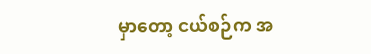မှာတော့ ငယ်စဉ်က အ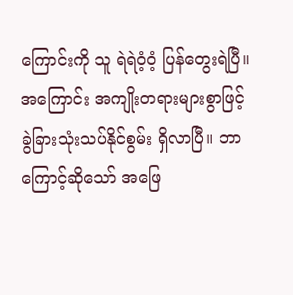ကြောင်းကို သူ ရဲရဲဝံ့ဝံ့ ပြန်တွေးရဲပြီ။ အကြောင်း အကျိုးတရားများစွာဖြင့် ခွဲခြားသုံးသပ်နိုင်စွမ်း ရှိလာပြီ။ ဘာကြောင့်ဆိုသော် အဖြေ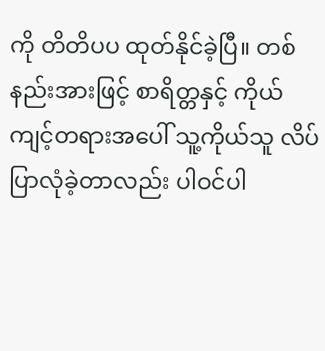ကို တိတိပပ ထုတ်နိုင်ခဲ့ပြီ။ တစ်နည်းအားဖြင့် စာရိတ္တနှင့် ကိုယ်ကျင့်တရားအပေါ် သူ့ကိုယ်သူ လိပ်ပြာလုံခဲ့တာလည်း ပါဝင်ပါ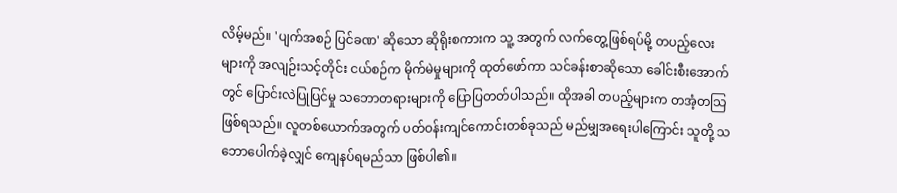လိမ့်မည်။ 'ပျက်အစဉ် ပြင်ခဏ' ဆိုသော ဆိုရိုးစကားက သူ့ အတွက် လက်တွေ့ဖြစ်ရပ်မို့ တပည့်လေးများကို အလျဉ်းသင့်တိုင်း ငယ်စဉ်က မိုက်မဲမှုများကို ထုတ်ဖော်ကာ သင်ခန်းစာဆိုသော ခေါင်းစီးအောက်တွင် ပြောင်းလဲပြုပြင်မှု သဘောတရားများကို ပြောပြတတ်ပါသည်။ ထိုအခါ တပည့်များက တအံ့တသြ ဖြစ်ရသည်။ လူတစ်ယောက်အတွက် ပတ်ဝန်းကျင်ကောင်းတစ်ခုသည် မည်မျှအရေးပါကြောင်း သူတို့ သဘောပေါက်ခဲ့လျှင် ကျေနပ်ရမည်သာ ဖြစ်ပါ၏။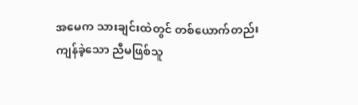အမေက သားချင်းထဲတွင် တစ်ယောက်တည်း ကျန်ခဲ့သော ညီမဖြစ်သူ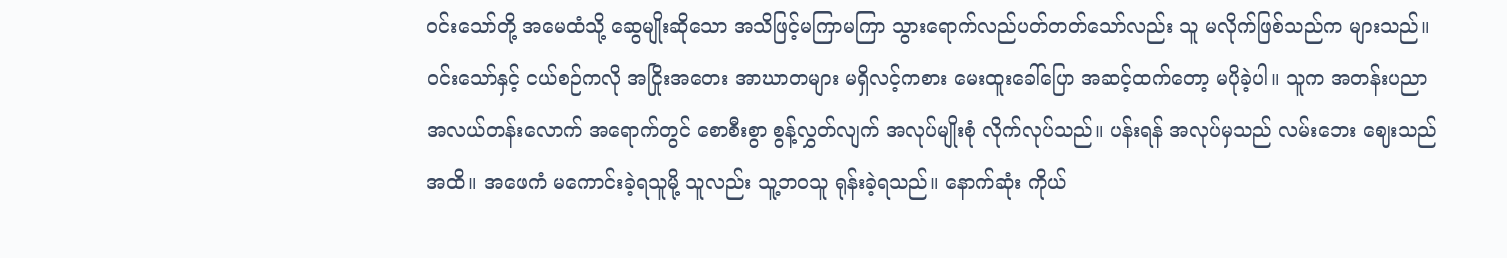ဝင်းသော်တို့ အမေထံသို့ ဆွေမျိုးဆိုသော အသိဖြင့်မကြာမကြာ သွားရောက်လည်ပတ်တတ်သော်လည်း သူ မလိုက်ဖြစ်သည်က များသည်။ ဝင်းသော်နှင့် ငယ်စဉ်ကလို အငြိုးအတေး အာဃာတများ မရှိလင့်ကစား မေးထူးခေါ်ပြော အဆင့်ထက်တော့ မပိုခဲ့ပါ။ သူက အတန်းပညာ အလယ်တန်းလောက် အရောက်တွင် စောစီးစွာ စွန့်လွှတ်လျက် အလုပ်မျိုးစုံ လိုက်လုပ်သည်။ ပန်းရန် အလုပ်မှသည် လမ်းဘေး ဈေးသည်အထိ။ အဖေကံ မကောင်းခဲ့ရသူမို့ သူလည်း သူ့ဘဝသူ ရုန်းခဲ့ရသည်။ နောက်ဆုံး ကိုယ်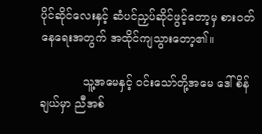ပိုင်ဆိုင်လေးနှင့် ဆံပင်ညှပ်ဆိုင်ဖွင့်တော့မှ စားဝတ်နေရေးအတွက် အထိုင်ကျသွားတော့၏။

            သူ့အမေနှင့် ဝင်းသော်တို့အမေ ဒေါ်စိန်ချယ်မှာ ညီအစ်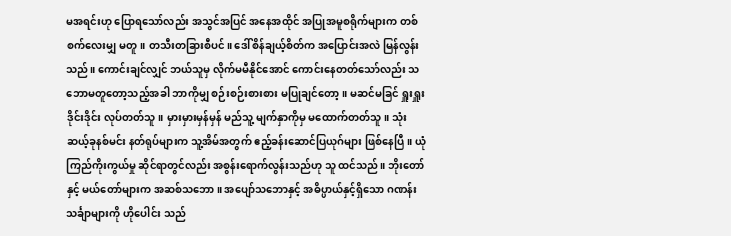မအရင်းဟု ပြောရသော်လည်း အသွင်အပြင် အနေအထိုင် အပြုအမူစရိုက်များက တစ်စက်လေးမျှ မတူ။ တသီးတခြားစီပင်။ ဒေါ်စိန်ချယ့်စိတ်က အပြောင်းအလဲ မြန်လွန်းသည်။ ကောင်းချင်လျှင် ဘယ်သူမှ လိုက်မမီနိုင်အောင် ကောင်းနေတတ်သော်လည်း သဘောမတူတော့သည့်အခါ ဘာကိုမျှ စဉ်းစဉ်းစားစား မပြုချင်တော့။ မဆင်မခြင် ရှူးရှူးဒိုင်းဒိုင်း လုပ်တတ်သူ။ မှားမှားမှန်မှန် မည်သူ့ မျက်နှာကိုမှ မထောက်တတ်သူ။ သုံးဆယ့်ခုနစ်မင်း နတ်ရုပ်များက သူ့အိမ်အတွက် ဧည့်ခန်းဆောင်ပြယုဂ်များ ဖြစ်နေပြီ။ ယုံကြည်ကိုးကွယ်မှု ဆိုင်ရာတွင်လည်း အစွန်းရောက်လွန်းသည်ဟု သူ ထင်သည်။ ဘိုးတော်နှင့် မယ်တော်များက အဆစ်သဘော။ အပျော်သဘောနှင့် အဓိပ္ပာယ်နှင့်ရှိသော ဂဏန်းသင်္ချာများကို ဟိုပေါင်း သည်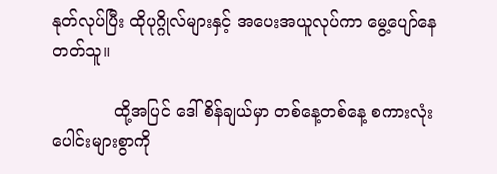နုတ်လုပ်ပြီး ထိုပုဂ္ဂိုလ်များနှင့် အပေးအယူလုပ်ကာ မွေ့ပျော်နေတတ်သူ။

            ထို့အပြင် ဒေါ်စိန်ချယ်မှာ တစ်နေ့တစ်နေ့ စကားလုံးပေါင်းများစွာကို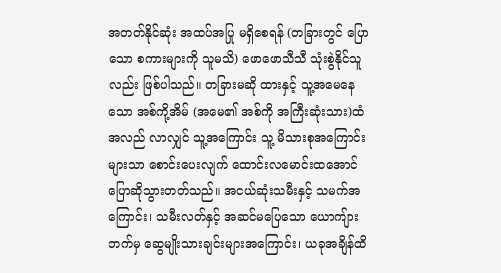အတတ်နိုင်ဆုံး အထပ်အပြု မရှိစေရန် (တခြားတွင် ပြောသော စကားများကို သူမသိ) ဖောဖောသီသီ သုံးစွဲနိုင်သူလည်း ဖြစ်ပါသည်။ တခြားမဆို ထားနှင့် သူ့အမေနေသော အစ်ကို့အိမ် (အမေ၏ အစ်ကို အကြီးဆုံးသား)ထံ အလည် လာလျှင် သူ့အကြောင်း သူ့ မိသားစုအကြောင်းများသာ စောင်းပေးလျက် ထောင်းလမောင်းထအောင် ပြောဆိုသွားတတ်သည်။ အငယ်ဆုံးသမီးနှင့် သမက်အကြောင်း၊ သမီးလတ်နှင့် အဆင်မပြေသော ယောကျ်ားဘက်မှ ဆွေမျိုးသားချင်းများအကြောင်း၊ ယခုအချိန်ထိ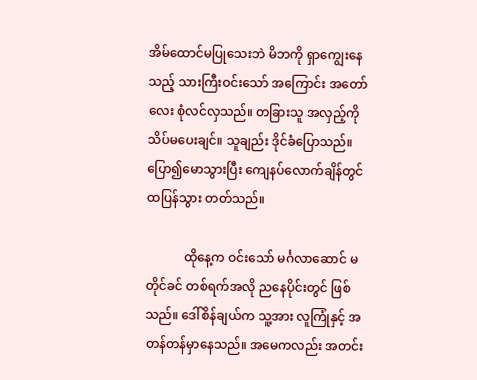အိမ်ထောင်မပြုသေးဘဲ မိဘကို ရှာကျွေးနေသည့် သားကြီးဝင်းသော် အကြောင်း အတော်လေး စုံလင်လှသည်။ တခြားသူ အလှည့်ကို သိပ်မပေးချင်။ သူချည်း ဒိုင်ခံပြောသည်။ ပြော၍မောသွားပြီး ကျေနပ်လောက်ချိန်တွင် ထပြန်သွား တတ်သည်။

            ထိုနေ့က ဝင်းသော် မင်္ဂလာဆောင် မတိုင်ခင် တစ်ရက်အလို ညနေပိုင်းတွင် ဖြစ်သည်။ ဒေါ်စိန်ချယ်က သူ့အား လူကြုံနှင့် အတန်တန်မှာနေသည်။ အမေကလည်း အတင်း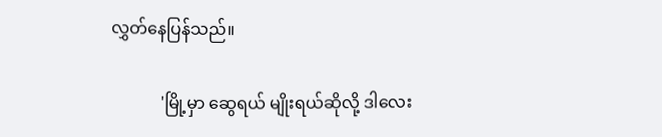လွှတ်နေပြန်သည်။

            'မြို့မှာ ဆွေရယ် မျိုးရယ်ဆိုလို့ ဒါလေး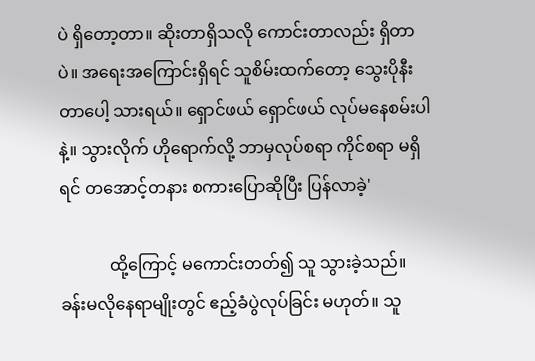ပဲ ရှိတော့တာ။ ဆိုးတာရှိသလို ကောင်းတာလည်း ရှိတာပဲ။ အရေးအကြောင်းရှိရင် သူစိမ်းထက်တော့ သွေးပိုနီးတာပေါ့ သားရယ်။ ရှောင်ဖယ် ရှောင်ဖယ် လုပ်မနေစမ်းပါနဲ့။ သွားလိုက် ဟိုရောက်လို့ ဘာမှလုပ်စရာ ကိုင်စရာ မရှိရင် တအောင့်တနား စကားပြောဆိုပြီး ပြန်လာခဲ့'

            ထို့ကြောင့် မကောင်းတတ်၍ သူ သွားခဲ့သည်။ ခန်းမလိုနေရာမျိုးတွင် ဧည့်ခံပွဲလုပ်ခြင်း မဟုတ်။ သူ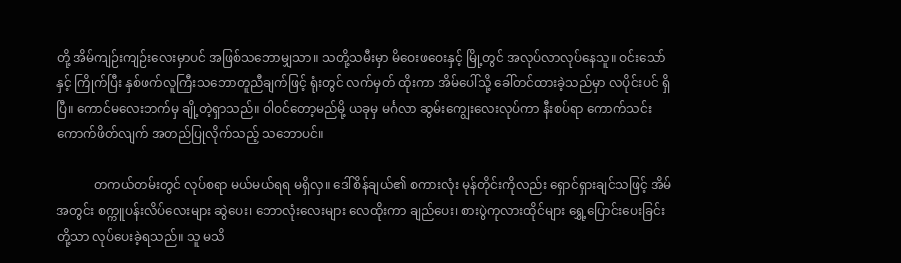တို့ အိမ်ကျဉ်းကျဉ်းလေးမှာပင် အဖြစ်သဘောမျှသာ။ သတို့သမီးမှာ မိဝေးဖဝေးနှင့် မြို့တွင် အလုပ်လာလုပ်နေသူ။ ဝင်းသော်နှင့် ကြိုက်ပြီး နှစ်ဖက်လူကြီးသဘောတူညီချက်ဖြင့် ရုံးတွင် လက်မှတ် ထိုးကာ အိမ်ပေါ်သို့ ခေါ်တင်ထားခဲ့သည်မှာ လပိုင်းပင် ရှိပြီ။ ကောင်မလေးဘက်မှ ချို့တဲ့ရှာသည်။ ဝါဝင်တော့မည်မို့ ယခုမှ မင်္ဂလာ ဆွမ်းကျွေးလေးလုပ်ကာ နီးစပ်ရာ ကောက်သင်းကောက်ဖိတ်လျက် အတည်ပြုလိုက်သည့် သဘောပင်။

            တကယ်တမ်းတွင် လုပ်စရာ မယ်မယ်ရရ မရှိလှ။ ဒေါ်စိန်ချယ်၏ စကားလုံး မုန်တိုင်းကိုလည်း ရှောင်ရှားချင်သဖြင့် အိမ်အတွင်း စက္ကူပန်းလိပ်လေးများ ဆွဲပေး၊ ဘောလုံးလေးများ လေထိုးကာ ချည်ပေး၊ စားပွဲကုလားထိုင်များ ရွှေ့ပြောင်းပေးခြင်းတို့သာ လုပ်ပေးခဲ့ရသည်။ သူ မသိ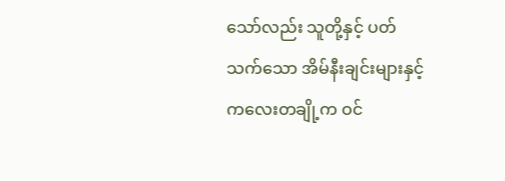သော်လည်း သူတို့နှင့် ပတ်သက်သော အိမ်နီးချင်းများနှင့် ကလေးတချို့က ဝင်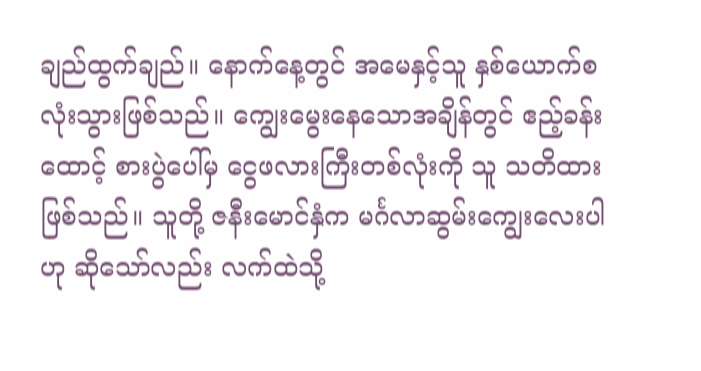ချည်ထွက်ချည်။ နောက်နေ့တွင် အမေနှင့်သူ နှစ်ယောက်စလုံးသွားဖြစ်သည်။ ကျွေးမွေးနေသောအချိန်တွင် ဧည့်ခန်းထောင့် စားပွဲပေါ်မှ ငွေဖလားကြီးတစ်လုံးကို သူ သတိထား ဖြစ်သည်။ သူတို့ ဇနီးမောင်နှံက မင်္ဂလာဆွမ်းကျွေးလေးပါဟု ဆိုသော်လည်း လက်ထဲသို့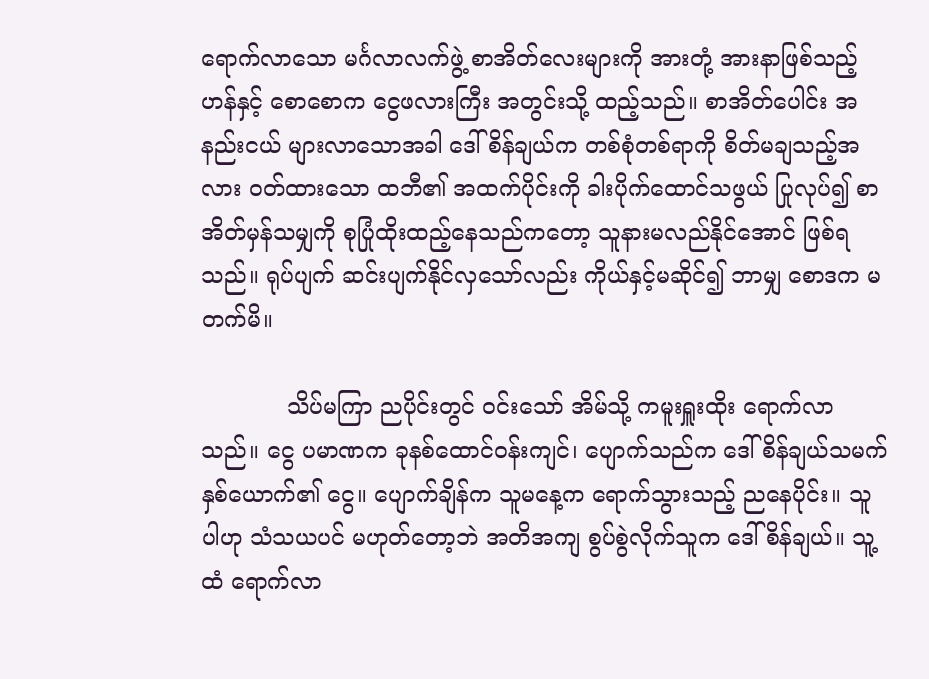ရောက်လာသော မင်္ဂလာလက်ဖွဲ့ စာအိတ်လေးများကို အားတုံ့ အားနာဖြစ်သည့်ဟန်နှင့် စောစောက ငွေဖလားကြီး အတွင်းသို့ ထည့်သည်။ စာအိတ်ပေါင်း အနည်းငယ် များလာသောအခါ ဒေါ်စိန်ချယ်က တစ်စုံတစ်ရာကို စိတ်မချသည့်အလား ဝတ်ထားသော ထဘီ၏ အထက်ပိုင်းကို ခါးပိုက်ထောင်သဖွယ် ပြုလုပ်၍ စာအိတ်မှန်သမျှကို စုပြုံထိုးထည့်နေသည်ကတော့ သူနားမလည်နိုင်အောင် ဖြစ်ရသည်။ ရုပ်ပျက် ဆင်းပျက်နိုင်လှသော်လည်း ကိုယ်နှင့်မဆိုင်၍ ဘာမျှ စောဒက မတက်မိ။

            သိပ်မကြာ ညပိုင်းတွင် ဝင်းသော် အိမ်သို့ ကမူးရှူးထိုး ရောက်လာသည်။ ငွေ ပမာဏက ခုနစ်ထောင်ဝန်းကျင်၊ ပျောက်သည်က ဒေါ်စိန်ချယ်သမက် နှစ်ယောက်၏ ငွေ။ ပျောက်ချိန်က သူမနေ့က ရောက်သွားသည့် ညနေပိုင်း။ သူပါဟု သံသယပင် မဟုတ်တော့ဘဲ အတိအကျ စွပ်စွဲလိုက်သူက ဒေါ်စိန်ချယ်။ သူ့ထံ ရောက်လာ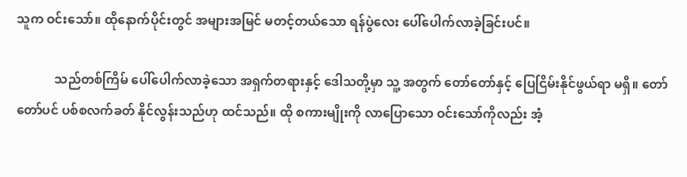သူက ဝင်းသော်။ ထိုနောက်ပိုင်းတွင် အများအမြင် မတင့်တယ်သော ရန်ပွဲလေး ပေါ်ပေါက်လာခဲ့ခြင်းပင်။

            သည်တစ်ကြိမ် ပေါ်ပေါက်လာခဲ့သော အရှက်တရားနှင့် ဒေါသတို့မှာ သူ့ အတွက် တော်တော်နှင့် ပြေငြိမ်းနိုင်ဖွယ်ရာ မရှိ။ တော်တော်ပင် ပစ်စလက်ခတ် နိုင်လွန်းသည်ဟု ထင်သည်။ ထို စကားမျိုးကို လာပြောသော ဝင်းသော်ကိုလည်း အံ့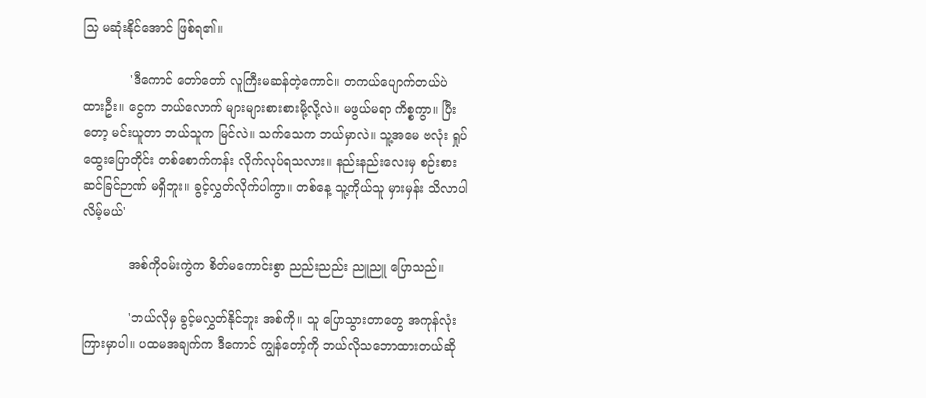သြ မဆုံးနိုင်အောင် ဖြစ်ရ၏။

            'ဒီကောင် တော်တော် လူကြီးမဆန်တဲ့ကောင်။ တကယ်ပျောက်တယ်ပဲ ထားဦး။ ငွေက ဘယ်လောက် များများစားစားမို့လို့လဲ။ မဖွယ်မရာ ကိစ္စကွာ။ ပြီးတော့ မင်းယူတာ ဘယ်သူက မြင်လဲ။ သက်သေက ဘယ်မှာလဲ။ သူ့အမေ ဗလုံး ရှုပ်ထွေးပြောတိုင်း တစ်စောက်ကန်း လိုက်လုပ်ရသလား။ နည်းနည်းလေးမှ စဉ်းစားဆင်ခြင်ဉာဏ် မရှိဘူး။ ခွင့်လွှတ်လိုက်ပါကွာ။ တစ်နေ့ သူ့ကိုယ်သူ မှားမှန်း သိလာပါလိမ့်မယ်'

            အစ်ကိုဝမ်းကွဲက စိတ်မကောင်းစွာ ညည်းညည်း ညူညူ ပြောသည်။

            'ဘယ်လိုမှ ခွင့်မလွှတ်နိုင်ဘူး အစ်ကို။ သူ ပြောသွားတာတွေ အကုန်လုံး ကြားမှာပါ။ ပထမအချက်က ဒီကောင် ကျွန်တော့်ကို ဘယ်လိုသဘောထားတယ်ဆို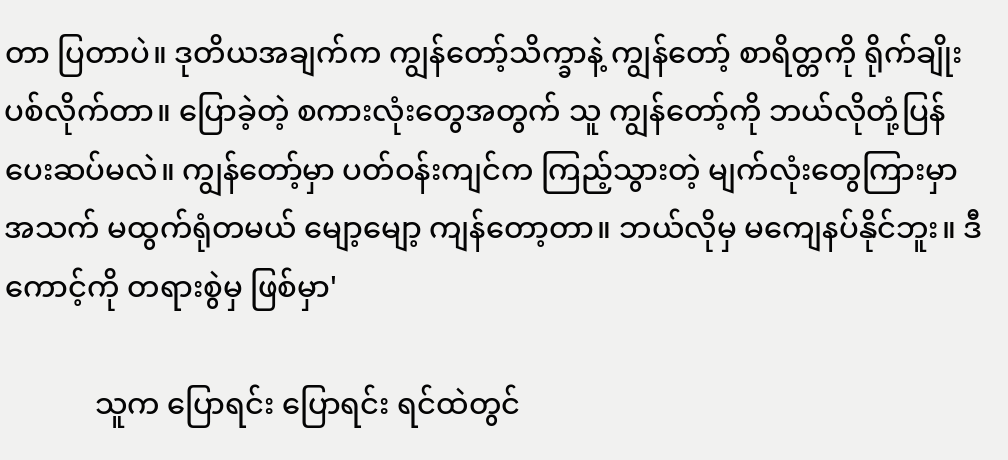တာ ပြတာပဲ။ ဒုတိယအချက်က ကျွန်တော့်သိက္ခာနဲ့ ကျွန်တော့် စာရိတ္တကို ရိုက်ချိုးပစ်လိုက်တာ။ ပြောခဲ့တဲ့ စကားလုံးတွေအတွက် သူ ကျွန်တော့်ကို ဘယ်လိုတုံ့ပြန် ပေးဆပ်မလဲ။ ကျွန်တော့်မှာ ပတ်ဝန်းကျင်က ကြည့်သွားတဲ့ မျက်လုံးတွေကြားမှာ အသက် မထွက်ရုံတမယ် မျော့မျော့ ကျန်တော့တာ။ ဘယ်လိုမှ မကျေနပ်နိုင်ဘူး။ ဒီကောင့်ကို တရားစွဲမှ ဖြစ်မှာ'

            သူက ပြောရင်း ပြောရင်း ရင်ထဲတွင်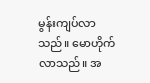မွန်းကျပ်လာသည်။ မောဟိုက်လာသည်။ အ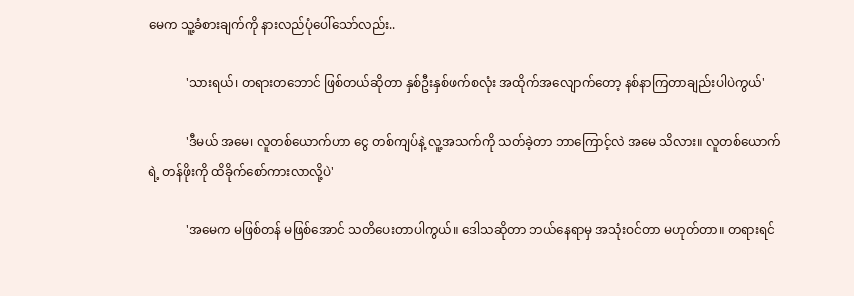မေက သူ့ခံစားချက်ကို နားလည်ပုံပေါ်သော်လည်း..

            'သားရယ်၊ တရားတဘောင် ဖြစ်တယ်ဆိုတာ နှစ်ဦးနှစ်ဖက်စလုံး အထိုက်အလျောက်တော့ နစ်နာကြတာချည်းပါပဲကွယ်'

            'ဒီမယ် အမေ၊ လူတစ်ယောက်ဟာ ငွေ တစ်ကျပ်နဲ့ လူ့အသက်ကို သတ်ခဲ့တာ ဘာကြောင့်လဲ အမေ သိလား။ လူတစ်ယောက်ရဲ့ တန်ဖိုးကို ထိခိုက်စော်ကားလာလို့ပဲ'

            'အမေက မဖြစ်တန် မဖြစ်အောင် သတိပေးတာပါကွယ်။ ဒေါသဆိုတာ ဘယ်နေရာမှ အသုံးဝင်တာ မဟုတ်တာ။ တရားရင်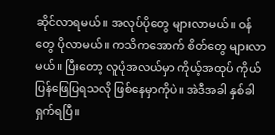ဆိုင်လာရမယ်။ အလုပ်ပိုတွေ များလာမယ်။ ဝန်တွေ ပိုလာမယ်။ ကသိကအောက် စိတ်တွေ များလာမယ်။ ပြီးတော့ လူပုံအလယ်မှာ ကိုယ့်အထုပ် ကိုယ်ပြန်ဖြေပြရသလို ဖြစ်နေမှာကိုပဲ။ အဲဒီအခါ နှစ်ခါ ရှက်ရပြီ။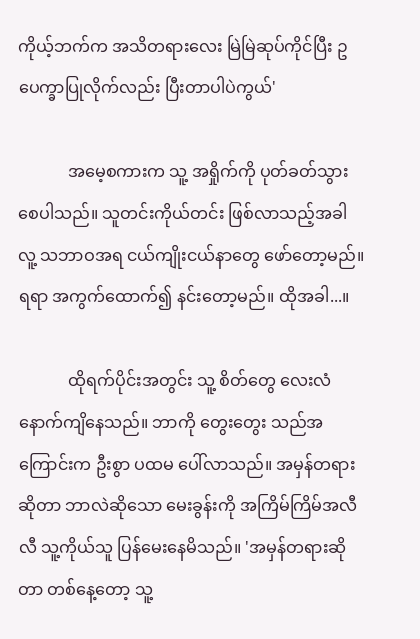ကိုယ့်ဘက်က အသိတရားလေး မြဲမြဲဆုပ်ကိုင်ပြီး ဥပေက္ခာပြုလိုက်လည်း ပြီးတာပါပဲကွယ်'

            အမေ့စကားက သူ့ အရှိုက်ကို ပုတ်ခတ်သွားစေပါသည်။ သူတင်းကိုယ်တင်း ဖြစ်လာသည့်အခါ လူ့ သဘာဝအရ ငယ်ကျိုးငယ်နာတွေ ဖော်တော့မည်။ ရရာ အကွက်ထောက်၍ နင်းတော့မည်။ ထိုအခါ...။

            ထိုရက်ပိုင်းအတွင်း သူ့ စိတ်တွေ လေးလံနောက်ကျိနေသည်။ ဘာကို တွေးတွေး သည်အကြောင်းက ဦးစွာ ပထမ ပေါ်လာသည်။ အမှန်တရားဆိုတာ ဘာလဲဆိုသော မေးခွန်းကို အကြိမ်ကြိမ်အလီလီ သူ့ကိုယ်သူ ပြန်မေးနေမိသည်။ 'အမှန်တရားဆိုတာ တစ်နေ့တော့ သူ့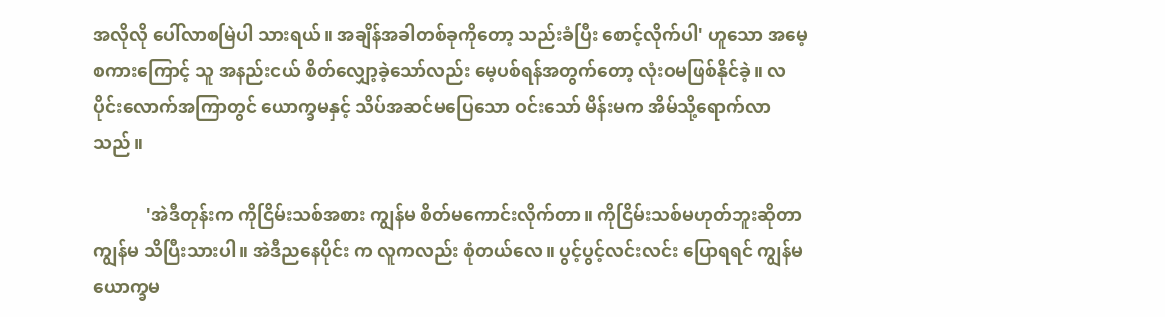အလိုလို ပေါ်လာစမြဲပါ သားရယ်။ အချိန်အခါတစ်ခုကိုတော့ သည်းခံပြီး စောင့်လိုက်ပါ' ဟူသော အမေ့စကားကြောင့် သူ အနည်းငယ် စိတ်လျှော့ခဲ့သော်လည်း မေ့ပစ်ရန်အတွက်တော့ လုံးဝမဖြစ်နိုင်ခဲ့။ လပိုင်းလောက်အကြာတွင် ယောက္ခမနှင့် သိပ်အဆင်မပြေသော ဝင်းသော် မိန်းမက အိမ်သို့ရောက်လာသည်။

            'အဲဒီတုန်းက ကိုငြိမ်းသစ်အစား ကျွန်မ စိတ်မကောင်းလိုက်တာ။ ကိုငြိမ်းသစ်မဟုတ်ဘူးဆိုတာ ကျွန်မ သိပြီးသားပါ။ အဲဒီညနေပိုင်း က လူကလည်း စုံတယ်လေ။ ပွင့်ပွင့်လင်းလင်း ပြောရရင် ကျွန်မ ယောက္ခမ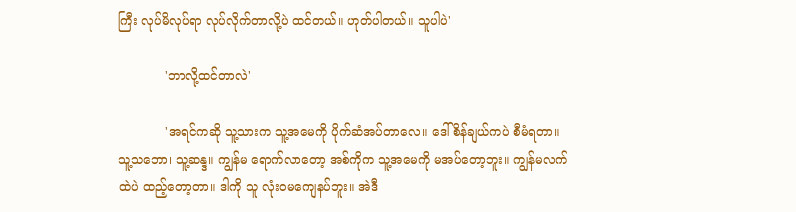ကြီး လုပ်မိလုပ်ရာ လုပ်လိုက်တာလို့ပဲ ထင်တယ်။ ဟုတ်ပါတယ်။ သူပါပဲ'

            'ဘာလို့ထင်တာလဲ'

            'အရင်ကဆို သူ့သားက သူ့အမေကို ပိုက်ဆံအပ်တာလေ။ ဒေါ်စိန်ချယ်ကပဲ စီမံရတာ။ သူ့သဘော၊ သူ့ဆန္ဒ။ ကျွန်မ ရောက်လာတော့ အစ်ကိုက သူ့အမေကို မအပ်တော့ဘူး။ ကျွန်မလက်ထဲပဲ ထည့်တော့တာ။ ဒါကို သူ လုံးဝမကျေနပ်ဘူး။ အဲဒီ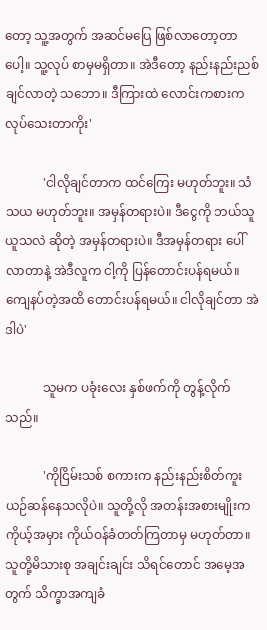တော့ သူ့အတွက် အဆင်မပြေ ဖြစ်လာတော့တာပေါ့။ သူ့လုပ် စာမှမရှိတာ။ အဲဒီတော့ နည်းနည်းညစ်ချင်လာတဲ့ သဘော။ ဒီကြားထဲ လောင်းကစားက လုပ်သေးတာကိုး'

            'ငါလိုချင်တာက ထင်ကြေး မဟုတ်ဘူး။ သံသယ မဟုတ်ဘူး။ အမှန်တရားပဲ။ ဒီငွေကို ဘယ်သူ ယူသလဲ ဆိုတဲ့ အမှန်တရားပဲ။ ဒီအမှန်တရား ပေါ်လာတာနဲ့ အဲဒီလူက ငါ့ကို ပြန်တောင်းပန်ရမယ်။ ကျေနပ်တဲ့အထိ တောင်းပန်ရမယ်။ ငါလိုချင်တာ အဲဒါပဲ'

            သူမက ပခုံးလေး နှစ်ဖက်ကို တွန့်လိုက်သည်။

            'ကိုငြိမ်းသစ် စကားက နည်းနည်းစိတ်ကူးယဉ်ဆန်နေသလိုပဲ။ သူတို့လို အတန်းအစားမျိုးက ကိုယ့်အမှား ကိုယ်ဝန်ခံတတ်ကြတာမှ မဟုတ်တာ။ သူတို့မိသားစု အချင်းချင်း သိရင်တောင် အမေ့အတွက် သိက္ခာအကျခံ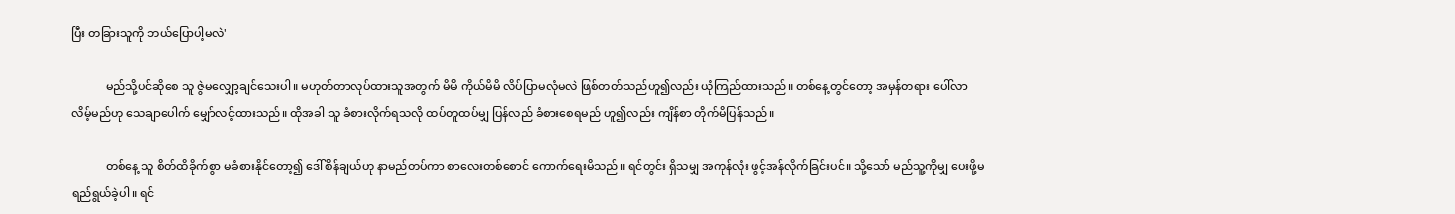ပြီး တခြားသူကို ဘယ်ပြောပါ့မလဲ'

            မည်သို့ပင်ဆိုစေ သူ ဇွဲမလျှော့ချင်သေးပါ။ မဟုတ်တာလုပ်ထားသူအတွက် မိမိ ကိုယ်မိမိ လိပ်ပြာမလုံမလဲ ဖြစ်တတ်သည်ဟူ၍လည်း ယုံကြည်ထားသည်။ တစ်နေ့တွင်တော့ အမှန်တရား ပေါ်လာလိမ့်မည်ဟု သေချာပေါက် မျှော်လင့်ထားသည်။ ထိုအခါ သူ ခံစားလိုက်ရသလို ထပ်တူထပ်မျှ ပြန်လည် ခံစားစေရမည် ဟူ၍လည်း ကျိန်စာ တိုက်မိပြန်သည်။

            တစ်နေ့ သူ စိတ်ထိခိုက်စွာ မခံစားနိုင်တော့၍ ဒေါ်စိန်ချယ်ဟု နာမည်တပ်ကာ စာလေးတစ်စောင် ကောက်ရေးမိသည်။ ရင်တွင်း ရှိသမျှ အကုန်လုံး ဖွင့်အန်လိုက်ခြင်းပင်။ သို့သော် မည်သူ့ကိုမျှ ပေးဖို့မရည်ရွယ်ခဲ့ပါ။ ရင်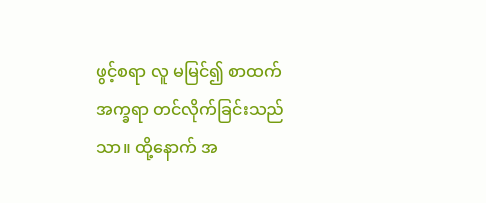ဖွင့်စရာ လူ မမြင်၍ စာထက်အက္ခရာ တင်လိုက်ခြင်းသည်သာ။ ထို့နောက် အ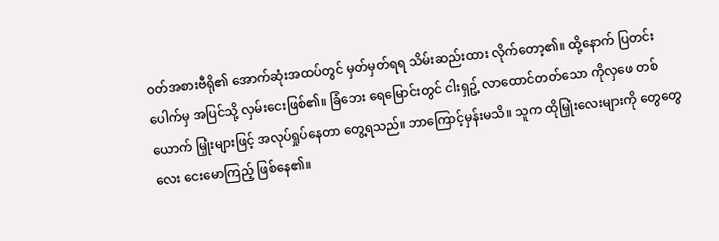ဝတ်အစားဗီရို၏ အောက်ဆုံးအထပ်တွင် မှတ်မှတ်ရရ သိမ်းဆည်းထား လိုက်တော့၏။ ထို့နောက် ပြတင်းပေါက်မှ အပြင်သို့ လှမ်းငေးဖြစ်၏။ ခြံဘေး ရေမြောင်းတွင် ငါးရှဥ့် လာထောင်တတ်သော ကိုလှဖေ တစ်ယောက် မြှုံးများဖြင့် အလုပ်ရှုပ်နေတာ တွေ့ရသည်။ ဘာကြောင့်မှန်းမသိ။ သူက ထိုမြှုံးလေးများကို တွေတွေလေး ငေးမောကြည့် ဖြစ်နေ၏။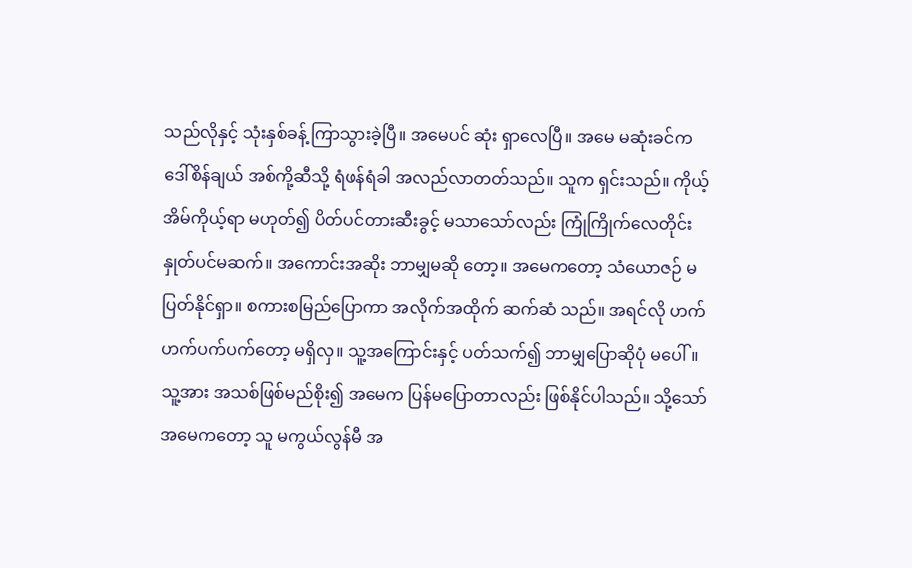သည်လိုနှင့် သုံးနှစ်ခန့် ကြာသွားခဲ့ပြီ။ အမေပင် ဆုံး ရှာလေပြီ။ အမေ မဆုံးခင်က ဒေါ်စိန်ချယ် အစ်ကို့ဆီသို့ ရံဖန်ရံခါ အလည်လာတတ်သည်။ သူက ရှင်းသည်။ ကိုယ့်အိမ်ကိုယ့်ရာ မဟုတ်၍ ပိတ်ပင်တားဆီးခွင့် မသာသော်လည်း ကြုံကြိုက်လေတိုင်း နှုတ်ပင်မဆက်။ အကောင်းအဆိုး ဘာမျှမဆို တော့။ အမေကတော့ သံယောဇဉ် မပြတ်နိုင်ရှာ။ စကားစမြည်ပြောကာ အလိုက်အထိုက် ဆက်ဆံ သည်။ အရင်လို ဟက်ဟက်ပက်ပက်တော့ မရှိလှ။ သူ့အကြောင်းနှင့် ပတ်သက်၍ ဘာမျှပြောဆိုပုံ မပေါ်။ သူ့အား အသစ်ဖြစ်မည်စိုး၍ အမေက ပြန်မပြောတာလည်း ဖြစ်နိုင်ပါသည်။ သို့သော် အမေကတော့ သူ မကွယ်လွန်မီ အ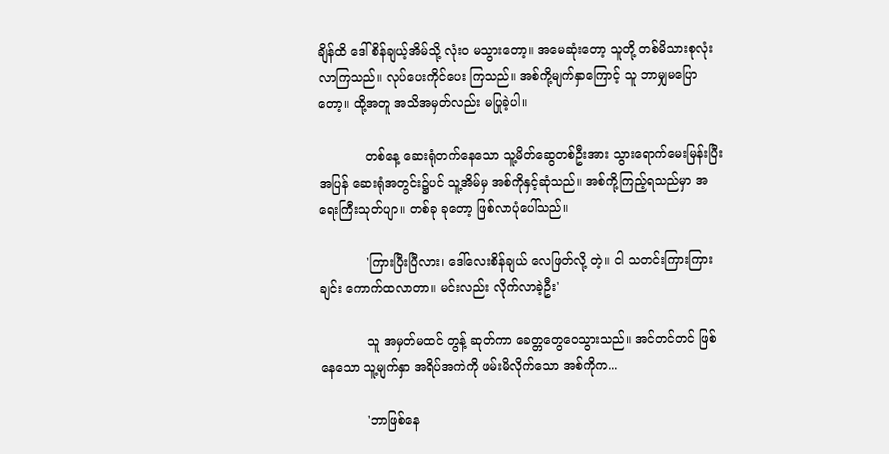ချိန်ထိ ဒေါ်စိန်ချယ့်အိမ်သို့ လုံးဝ မသွားတော့။ အမေဆုံးတော့ သူတို့ တစ်မိသားစုလုံး လာကြသည်။ လုပ်ပေးကိုင်ပေး ကြသည်။ အစ်ကို့မျက်နှာကြောင့် သူ ဘာမျှမပြော တော့။ ထို့အတူ အသိအမှတ်လည်း မပြုခဲ့ပါ။

            တစ်နေ့ ဆေးရုံတက်နေသော သူ့မိတ်ဆွေတစ်ဦးအား သွားရောက်မေးမြန်းပြီး အပြန် ဆေးရုံအတွင်း၌ပင် သူ့အိမ်မှ အစ်ကိုနှင့်ဆုံသည်။ အစ်ကို့ကြည့်ရသည်မှာ အရေးကြီးသုတ်ပျာ။ တစ်ခု ခုတော့ ဖြစ်လာပုံပေါ်သည်။

            'ကြားပြီးပြီလား၊ ဒေါ်လေးစိန်ချယ် လေဖြတ်လို့ တဲ့။ ငါ သတင်းကြားကြားချင်း ကောက်ထလာတာ။ မင်းလည်း လိုက်လာခဲ့ဦး'

            သူ အမှတ်မထင် တွန့် ဆုတ်ကာ ခေတ္တတွေဝေသွားသည်။ အင်တင်တင် ဖြစ်နေသော သူ့မျက်နှာ အရိပ်အကဲကို ဖမ်းမိလိုက်သော အစ်ကိုက...

            'ဘာဖြစ်နေ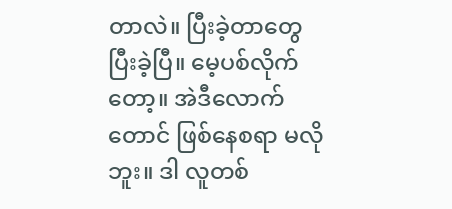တာလဲ။ ပြီးခဲ့တာတွေ ပြီးခဲ့ပြီ။ မေ့ပစ်လိုက်တော့။ အဲဒီလောက်တောင် ဖြစ်နေစရာ မလိုဘူး။ ဒါ လူတစ်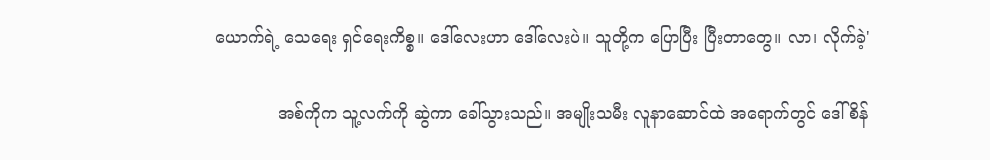ယောက်ရဲ့ သေရေး ရှင်ရေးကိစ္စ။ ဒေါ်လေးဟာ ဒေါ်လေးပဲ။ သူတို့က ပြောပြီး ပြီးတာတွေ။ လာ၊ လိုက်ခဲ့'

            အစ်ကိုက သူ့လက်ကို ဆွဲကာ ခေါ်သွားသည်။ အမျိုးသမီး လူနာဆောင်ထဲ အရောက်တွင် ဒေါ်စိန်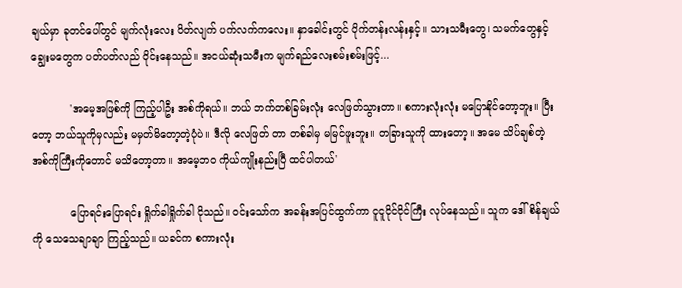ချယ်မှာ ခုတင်ပေါ်တွင် မျက်လုံးလေး ပိတ်လျက် ပက်လက်ကလေး။ နှာခေါင်းတွင် ပိုက်တန်းလန်းနှင့်။ သားသမီးတွေ၊ သမက်တွေနှင့် ချွေးမတွေက ပတ်ပတ်လည် ဝိုင်းနေသည်။ အငယ်ဆုံးသမီးက မျက်ရည်လေးစမ်းစမ်းဖြင့်...

            'အမေ့အဖြစ်ကို ကြည့်ပါဦး အစ်ကိုရယ်။ ဘယ် ဘက်တစ်ခြမ်းလုံး လေဖြတ်သွားတာ။ စကားလုံးလုံး မပြောနိုင်တော့ဘူး။ ပြီးတော့ ဘယ်သူကိုမှလည်း မမှတ်မိတော့တဲ့ပုံပဲ။ ဒီလို လေဖြတ် တာ တစ်ခါမှ မမြင်ဖူးဘူး။ တခြားသူကို ထားတော့။ အမေ သိပ်ချစ်တဲ့ အစ်ကိုကြီးကိုတောင် မသိတော့တာ။ အမေ့ဘဝ ကိုယ်ကျိုးနည်းပြီ ထင်ပါတယ်'

            ပြောရင်းပြောရင်း ရှိုက်ခါရှိုက်ခါ ငိုသည်။ ဝင်းသော်က အခန်းအပြင်ထွက်ကာ ငူငူငိုင်ငိုင်ကြီး လုပ်နေသည်။ သူက ဒေါ်စိန်ချယ်ကို သေသေချာချာ ကြည့်သည်။ ယခင်က စကားလုံး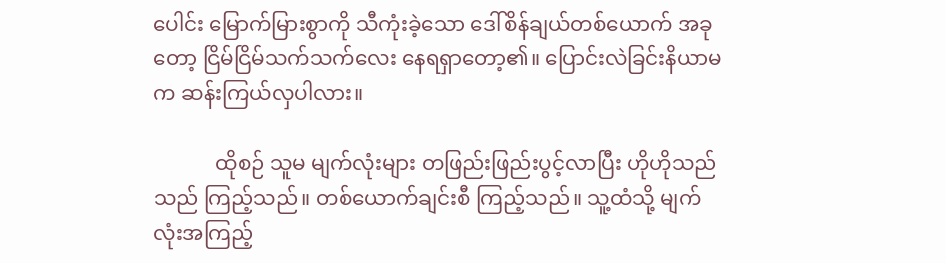ပေါင်း မြောက်မြားစွာကို သီကုံးခဲ့သော ဒေါ်စိန်ချယ်တစ်ယောက် အခုတော့ ငြိမ်ငြိမ်သက်သက်လေး နေရရှာတော့၏။ ပြောင်းလဲခြင်းနိယာမက ဆန်းကြယ်လှပါလား။

            ထိုစဉ် သူမ မျက်လုံးများ တဖြည်းဖြည်းပွင့်လာပြီး ဟိုဟိုသည်သည် ကြည့်သည်။ တစ်ယောက်ချင်းစီ ကြည့်သည်။ သူ့ထံသို့ မျက်လုံးအကြည့်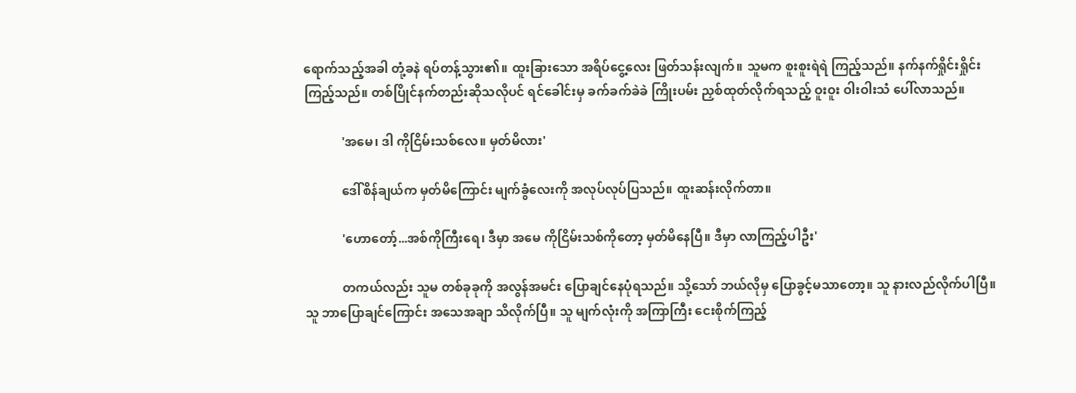ရောက်သည့်အခါ တုံ့ခနဲ ရပ်တန့်သွား၏။ ထူးခြားသော အရိပ်ငွေ့လေး ဖြတ်သန်းလျက်။ သူမက စူးစူးရဲရဲ ကြည့်သည်။ နက်နက်ရှိုင်းရှိုင်း ကြည့်သည်။ တစ်ပြိုင်နက်တည်းဆိုသလိုပင် ရင်ခေါင်းမှ ခက်ခက်ခဲခဲ ကြိုးပမ်း ညှစ်ထုတ်လိုက်ရသည့် ဝူးဝူး ဝါးဝါးသံ ပေါ်လာသည်။

            'အမေ၊ ဒါ ကိုငြိမ်းသစ်လေ။ မှတ်မိလား'

            ဒေါ်စိန်ချယ်က မှတ်မိကြောင်း မျက်ခွံလေးကို အလုပ်လုပ်ပြသည်။ ထူးဆန်းလိုက်တာ။

            'ဟောတော့်...အစ်ကိုကြီးရေ၊ ဒီမှာ အမေ ကိုငြိမ်းသစ်ကိုတော့ မှတ်မိနေပြီ။ ဒီမှာ လာကြည့်ပါဦး'

            တကယ်လည်း သူမ တစ်ခုခုကို အလွန်အမင်း ပြောချင်နေပုံရသည်။ သို့သော် ဘယ်လိုမှ ပြောခွင့်မသာတော့။ သူ နားလည်လိုက်ပါပြီ။ သူ ဘာပြောချင်ကြောင်း အသေအချာ သိလိုက်ပြီ။ သူ မျက်လုံးကို အကြာကြီး ငေးစိုက်ကြည့်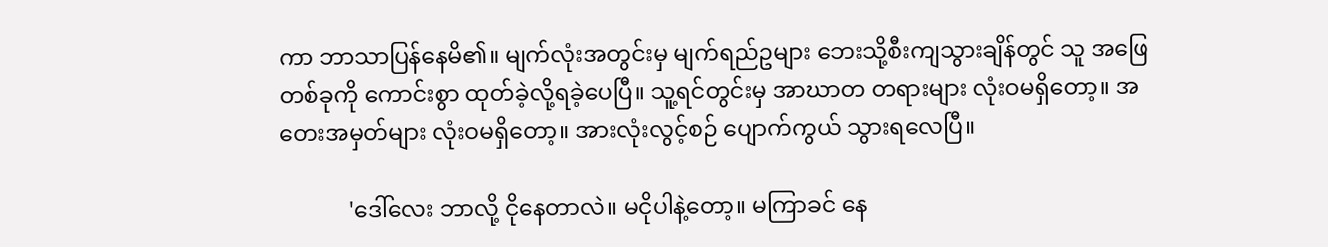ကာ ဘာသာပြန်နေမိ၏။ မျက်လုံးအတွင်းမှ မျက်ရည်ဥများ ဘေးသို့စီးကျသွားချိန်တွင် သူ အဖြေတစ်ခုကို ကောင်းစွာ ထုတ်ခဲ့လို့ရခဲ့ပေပြီ။ သူ့ရင်တွင်းမှ အာဃာတ တရားများ လုံးဝမရှိတော့။ အတေးအမှတ်များ လုံးဝမရှိတော့။ အားလုံးလွင့်စဉ် ပျောက်ကွယ် သွားရလေပြီ။

            'ဒေါ်လေး ဘာလို့ ငိုနေတာလဲ။ မငိုပါနဲ့တော့။ မကြာခင် နေ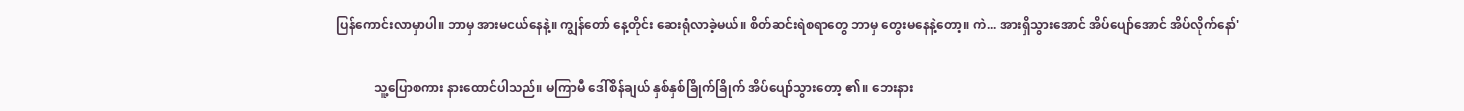ပြန်ကောင်းလာမှာပါ။ ဘာမှ အားမငယ်နေနဲ့။ ကျွန်တော် နေ့တိုင်း ဆေးရုံလာခဲ့မယ်။ စိတ်ဆင်းရဲစရာတွေ ဘာမှ တွေးမနေနဲ့တော့။ ကဲ... အားရှိသွားအောင် အိပ်ပျော်အောင် အိပ်လိုက်နော်'

            သူ့ပြောစကား နားထောင်ပါသည်။ မကြာမီ ဒေါ်စိန်ချယ် နှစ်နှစ်ခြိုက်ခြိုက် အိပ်ပျော်သွားတော့ ၏။ ဘေးနား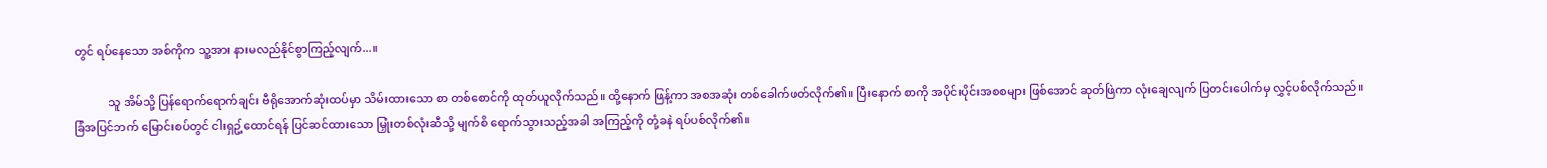တွင် ရပ်နေသော အစ်ကိုက သူ့အား နားမလည်နိုင်စွာကြည့်လျက်...။

            သူ အိမ်သို့ ပြန်ရောက်ရောက်ချင်း ဗီရိုအောက်ဆုံးထပ်မှာ သိမ်းထားသော စာ တစ်စောင်ကို ထုတ်ယူလိုက်သည်။ ထို့နောက် ဖြန့်ကာ အစအဆုံး တစ်ခေါက်ဖတ်လိုက်၏။ ပြီးနောက် စာကို အပိုင်းပိုင်းအစစများ ဖြစ်အောင် ဆုတ်ဖြဲကာ လုံးချေလျက် ပြတင်းပေါက်မှ လွှင့်ပစ်လိုက်သည်။ ခြံအပြင်ဘက် မြောင်းစပ်တွင် ငါးရှဥ့်ထောင်ရန် ပြင်ဆင်ထားသော မြှုံးတစ်လုံးဆီသို့ မျက်စိ ရောက်သွားသည့်အခါ အကြည့်ကို တုံ့ခနဲ ရပ်ပစ်လိုက်၏။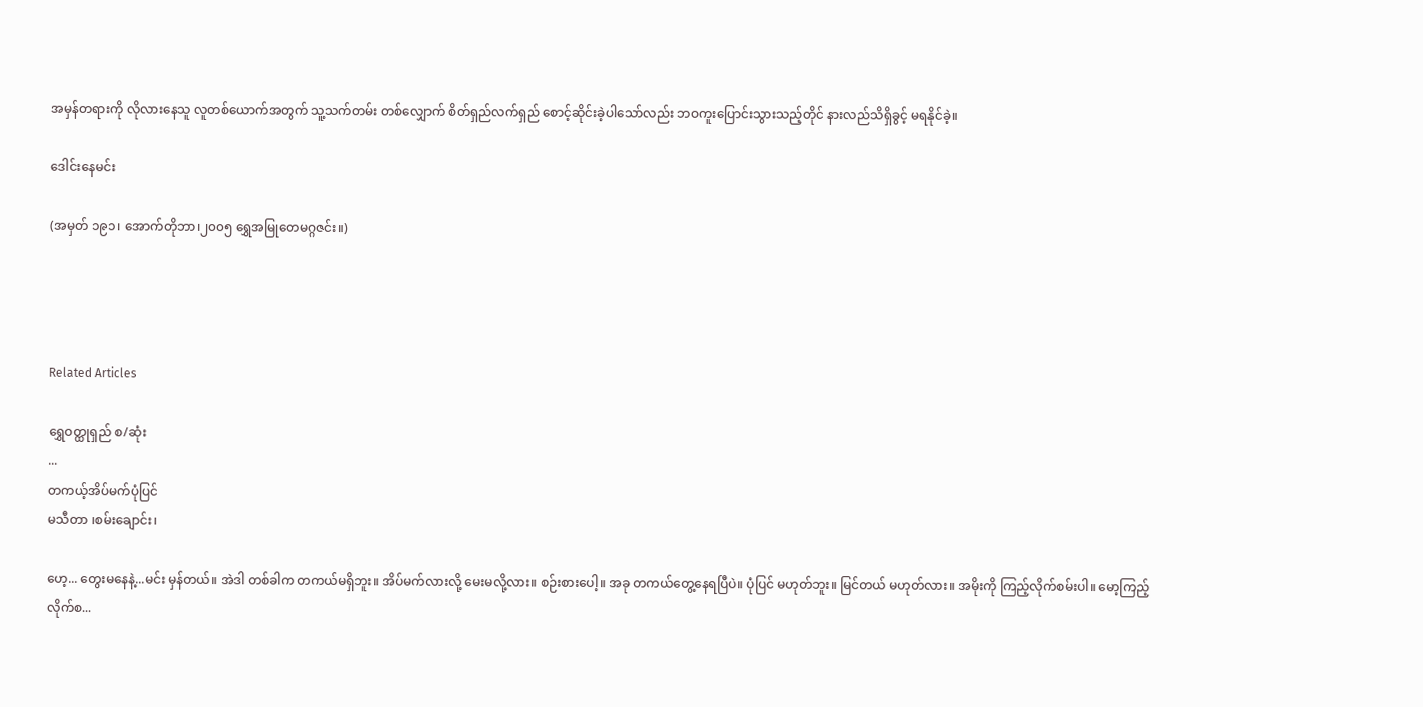အမှန်တရားကို လိုလားနေသူ လူတစ်ယောက်အတွက် သူ့သက်တမ်း တစ်လျှောက် စိတ်ရှည်လက်ရှည် စောင့်ဆိုင်းခဲ့ပါသော်လည်း ဘဝကူးပြောင်းသွားသည့်တိုင် နားလည်သိရှိခွင့် မရနိုင်ခဲ့။

ဒေါင်းနေမင်း

(အမှတ် ၁၉၁၊ အောက်တိုဘာ၊၂၀၀၅ ရွှေအမြုတေမဂ္ဂဇင်း။)




Related Articles

ရွှေဝတ္ထုရှည် စ/ဆုံး
...
တကယ့်အိပ်မက်ပုံပြင်
မသီတာ ၊စမ်းချောင်း၊

ဟေ့... တွေးမနေနဲ့...မင်း မှန်တယ်။ အဲဒါ တစ်ခါက တကယ်မရှိဘူး။ အိပ်မက်လားလို့ မေးမလို့လား။ စဉ်းစားပေါ့။ အခု တကယ်တွေ့နေရပြီပဲ။ ပုံပြင် မဟုတ်ဘူး။ မြင်တယ် မဟုတ်လား။ အမိုးကို ကြည့်လိုက်စမ်းပါ။ မော့ကြည့်လိုက်စ...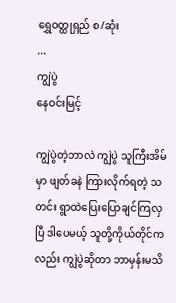ရွှေဝတ္ထုရှည် စ/ဆုံး
...
ကျွဲပွဲ
နေဝင်းမြင့်

ကျွဲပွဲတဲ့ဘာလဲ ကျွဲပွဲ သူကြီးအိမ်မှာ ဖျတ်ခနဲ ကြားလိုက်ရတဲ့ သတင်း ရွာထဲပြေးပြောချင်ကြလှပြီ ဒါပေမယ့် သူတို့ကိုယ်တိုင်ကလည်း ကျွဲပွဲဆိုတာ ဘာမှန်းမသိ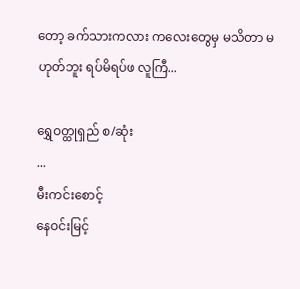တော့ ခက်သားကလား ကလေးတွေမှ မသိတာ မဟုတ်ဘူး ရပ်မိရပ်ဖ လူကြီ...

ရွှေဝတ္ထုရှည် စ/ဆုံး
...
မီးကင်းစောင့်
နေဝင်းမြင့်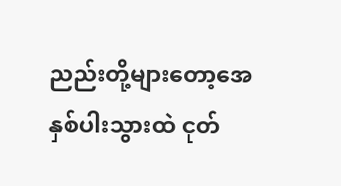ညည်းတို့များတော့အေ နှစ်ပါးသွားထဲ ငုတ်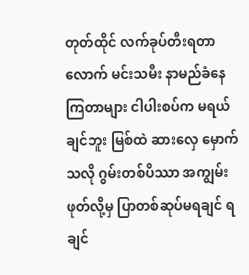တုတ်ထိုင် လက်ခုပ်တီးရတာလောက် မင်းသမီး နာမည်ခံနေကြတာများ ငါပါးစပ်က မရယ်ချင်ဘူး မြစ်ထဲ ဆားလှေ မှောက်သလို ဂွမ်းတစ်ပိဿာ အကျွမ်းဖုတ်လို့မှ ပြာတစ်ဆုပ်မရချင် ရချင်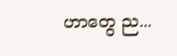ဟာတွေ ည...